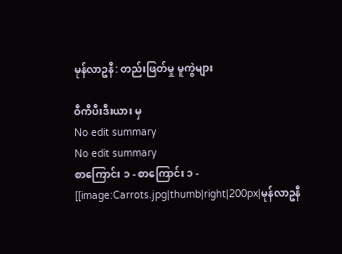မုန်လာဥနီ: တည်းဖြတ်မှု မူကွဲများ

ဝီကီပီးဒီးယား မှ
No edit summary
No edit summary
စာကြောင်း ၁ - စာကြောင်း ၁ -
[[image:Carrots.jpg|thumb|right|200px|မုန်လာဥနီ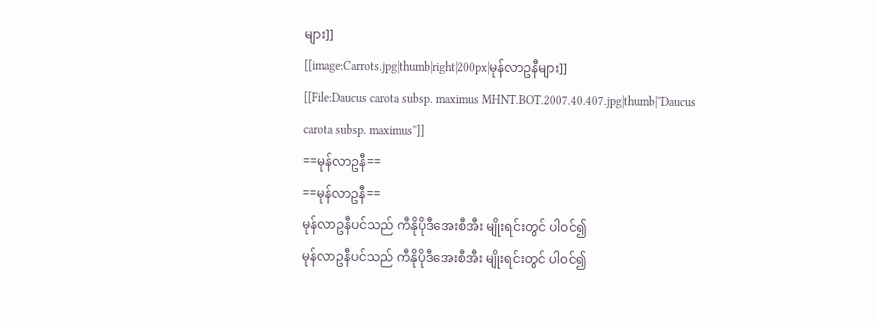များ]]
[[image:Carrots.jpg|thumb|right|200px|မုန်လာဥနီများ]]
[[File:Daucus carota subsp. maximus MHNT.BOT.2007.40.407.jpg|thumb|''Daucus carota subsp. maximus'']]
==မုန်လာဥနီ==
==မုန်လာဥနီ==
မုန်လာဥနီပင်သည် ကီနိုပိုဒီအေးစီအီး မျိုးရင်းတွင် ပါဝင်၍
မုန်လာဥနီပင်သည် ကီနိုပိုဒီအေးစီအီး မျိုးရင်းတွင် ပါဝင်၍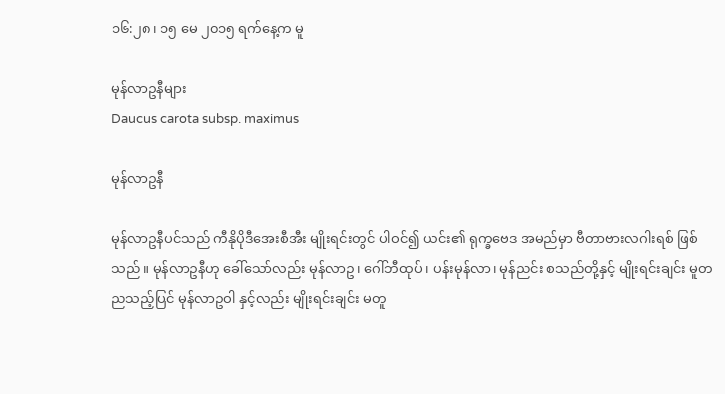၁၆:၂၈၊ ၁၅ မေ ၂၀၁၅ ရက်နေ့က မူ

မုန်လာဥနီများ
Daucus carota subsp. maximus

မုန်လာဥနီ

မုန်လာဥနီပင်သည် ကီနိုပိုဒီအေးစီအီး မျိုးရင်းတွင် ပါဝင်၍ ယင်း၏ ရုက္ခဗေဒ အမည်မှာ ဗီတာဗားလဂါးရစ် ဖြစ်သည်။ မုန်လာဥနီဟု ခေါ်သော်လည်း မုန်လာဥ၊ ဂေါ်ဘီထုပ်၊ ပန်းမုန်လာ၊ မုန်ညင်း စသည်တို့နှင့် မျိုးရင်းချင်း မူတညသည့်ပြင် မုန်လာဥဝါ နှင့်လည်း မျိုးရင်းချင်း မတူ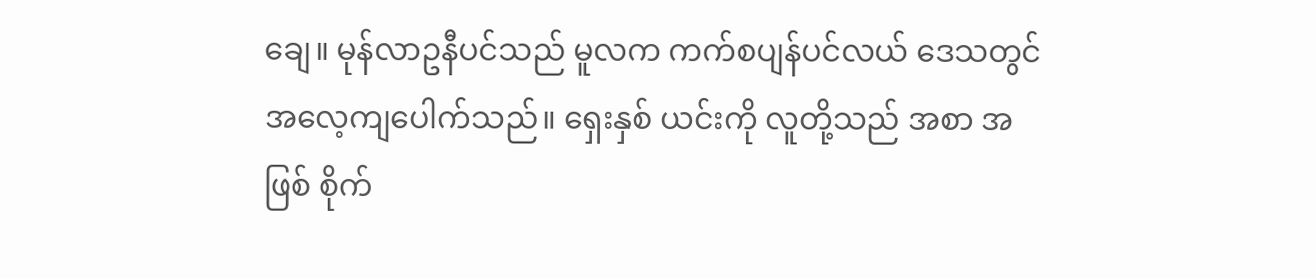ချေ။ မုန်လာဥနီပင်သည် မူလက ကက်စပျန်ပင်လယ် ဒေသတွင် အလေ့ကျပေါက်သည်။ ရှေးနှစ် ယင်းကို လူတို့သည် အစာ အဖြစ် စိုက်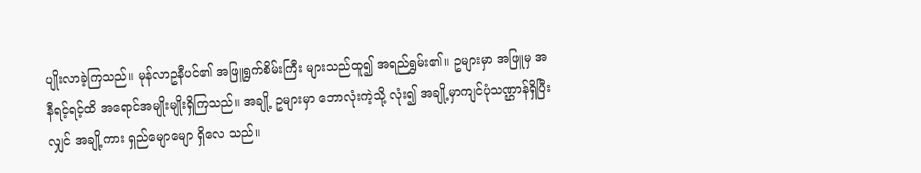ပျိုးလာခဲ့ကြသည်။ မုန်လာဥနီပင်၏ အဖြူရွက်စိမ်းကြီး များသည်ထူ၍ အရည်ရွှမ်း၏။ ဥများမှာ အဖြူမှ အနီရင့်ရင့်ထိ အရောင်အမျိုးမျိုးရှိကြသည်။ အချို့ ဥများမှာ ဘောလုံးကဲ့သို့ လုံး၍ အချို့မှာကျင်ပုံသဏ္ဌာန်ရှိပြီးလျှင် အချို့ကား ရှည်မျောမျော ရှိလေ သည်။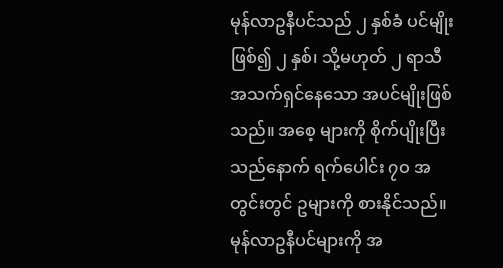မုန်လာဥနီပင်သည် ၂ နှစ်ခံ ပင်မျိုးဖြစ်၍ ၂ နှစ်၊ သို့မဟုတ် ၂ ရာသီ အသက်ရှင်နေသော အပင်မျိုးဖြစ်သည်။ အစေ့ များကို စိုက်ပျိုးပြီးသည်နောက် ရက်ပေါင်း ၇ဝ အတွင်းတွင် ဥများကို စားနိုင်သည်။ မုန်လာဥနီပင်များကို အ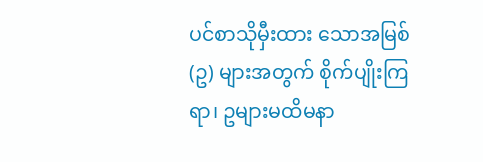ပင်စာသိုမှီးထား သောအမြစ် (ဥ) များအတွက် စိုက်ပျိုးကြရာ၊ ဥများမထိမနာ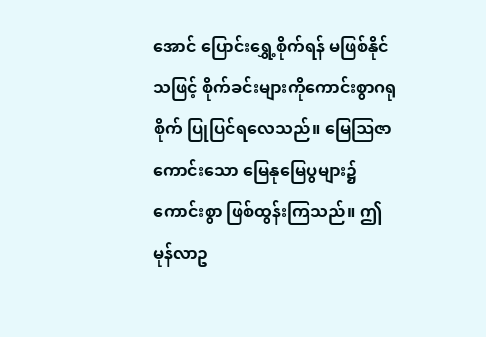အောင် ပြောင်းရွှေ့စိုက်ရန် မဖြစ်နိုင်သဖြင့် စိုက်ခင်းများကိုကောင်းစွာဂရုစိုက် ပြုပြင်ရလေသည်။ မြေဩဇာကောင်းသော မြေနုမြေပွများ၌ ကောင်းစွာ ဖြစ်ထွန်းကြသည်။ ဤမုန်လာဥ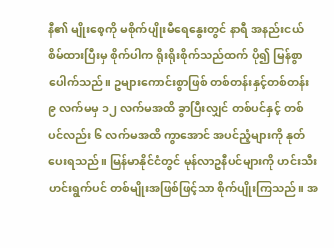နီ၏ မျိုးစေ့ကို မစိုက်ပျိုးမီရေနွေးတွင် နာရီ အနည်းငယ် စိမ်ထားပြီးမှ စိုက်ပါက ရိုးရိုးစိုက်သည်ထက် ပို၍ မြန်စွာပေါက်သည်။ ဥများကောင်းစွာဖြစ် တစ်တန်းနှင့်တစ်တန်း ၉ လက်မမှ ၁၂ လက်မအထိ ခွာပြီးလျှင် တစ်ပင်နှင့် တစ်ပင်လည်း ၆ လက်မအထိ ကွာအောင် အပင်ညံ့များကို နုတ်ပေးရသည်။ မြန်မာနိုင်ငံတွင် မုန်လာဥနီပင်များကို ဟင်းသီးဟင်းရွက်ပင် တစ်မျိုးအဖြစ်ဖြင့်သာ စိုက်ပျိုးကြသည်။ အ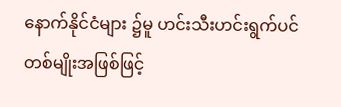နောက်နိုင်ငံများ ၌မူ ဟင်းသီးဟင်းရွက်ပင် တစ်မျိုးအဖြစ်ဖြင့်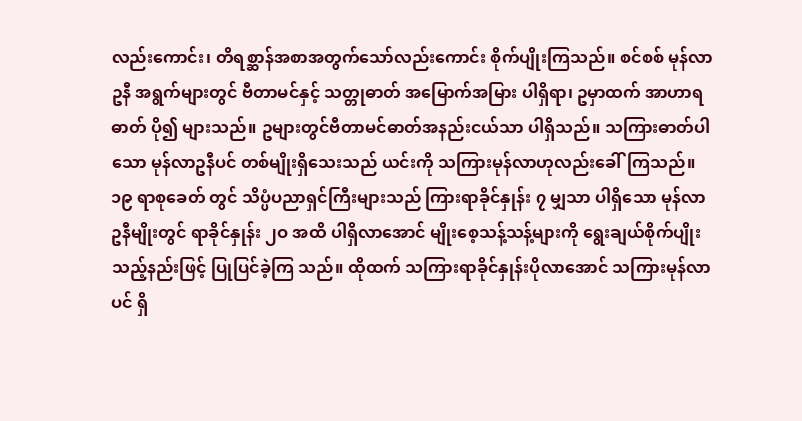လည်းကောင်း၊ တိရစ္ဆာန်အစာအတွက်သော်လည်းကောင်း စိုက်ပျိုးကြသည်။ စင်စစ် မုန်လာဥနီ အရွက်များတွင် ဗီတာမင်နှင့် သတ္တုဓာတ် အမြောက်အမြား ပါရှိရာ၊ ဥမှာထက် အာဟာရဓာတ် ပို၍ များသည်။ ဥများတွင်ဗီတာမင်ဓာတ်အနည်းငယ်သာ ပါရှိသည်။ သကြားဓာတ်ပါသော မုန်လာဥနီပင် တစ်မျိုးရှိသေးသည် ယင်းကို သကြားမုန်လာဟုလည်းခေါ်ကြသည်။ ၁၉ ရာစုခေတ် တွင် သိပ္ပံပညာရှင်ကြီးများသည် ကြားရာခိုင်နှုန်း ၇ မျှသာ ပါရှိသော မုန်လာဥနီမျိုးတွင် ရာခိုင်နှုန်း ၂ဝ အထိ ပါရှိလာအောင် မျိုးစေ့သန့်သန့်များကို ရွေးချယ်စိုက်ပျိုးသည့်နည်းဖြင့် ပြုပြင်ခဲ့ကြ သည်။ ထိုထက် သကြားရာခိုင်နှုန်းပိုလာအောင် သကြားမုန်လာပင် ရှိ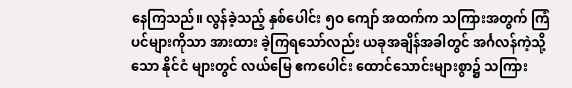နေကြသည်။ လွန်ခဲ့သည့် နှစ်ပေါင်း ၅ဝ ကျော် အထက်က သကြားအတွက် ကြံပင်များကိုသာ အားထား ခဲ့ကြရသော်လည်း ယခုအချိန်အခါတွင် အင်္ဂလန်ကဲ့သို့သော နိုင်ငံ များတွင် လယ်မြေ ဧကပေါင်း ထောင်သောင်းများစွာ၌ သကြား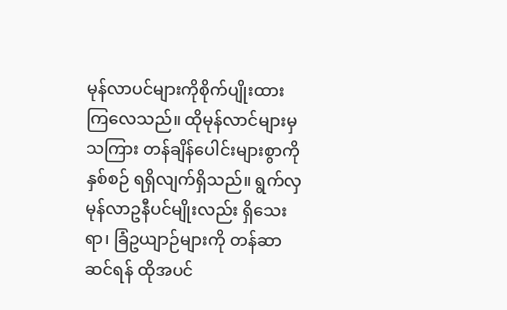မုန်လာပင်များကိုစိုက်ပျိုးထားကြလေသည်။ ထိုမုန်လာင်များမှ သကြား တန်ချိန်ပေါင်းများစွာကို နှစ်စဉ် ရရှိလျက်ရှိသည်။ ရွက်လှ မုန်လာဥနီပင်မျိုးလည်း ရှိသေးရာ၊ ခြံဥယျာဉ်များကို တန်ဆာဆင်ရန် ထိုအပင်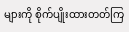များကို စိုက်ပျိုးထားတတ်ကြ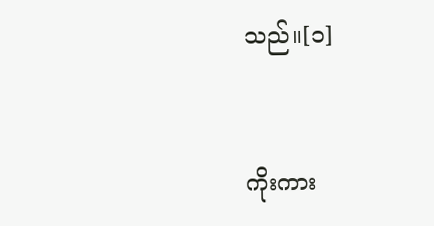သည်။[၁]


ကိုးကား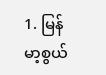1. မြန်မာ့စွယ်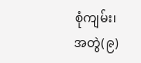စုံကျမ်း၊ အတွဲ(၉)